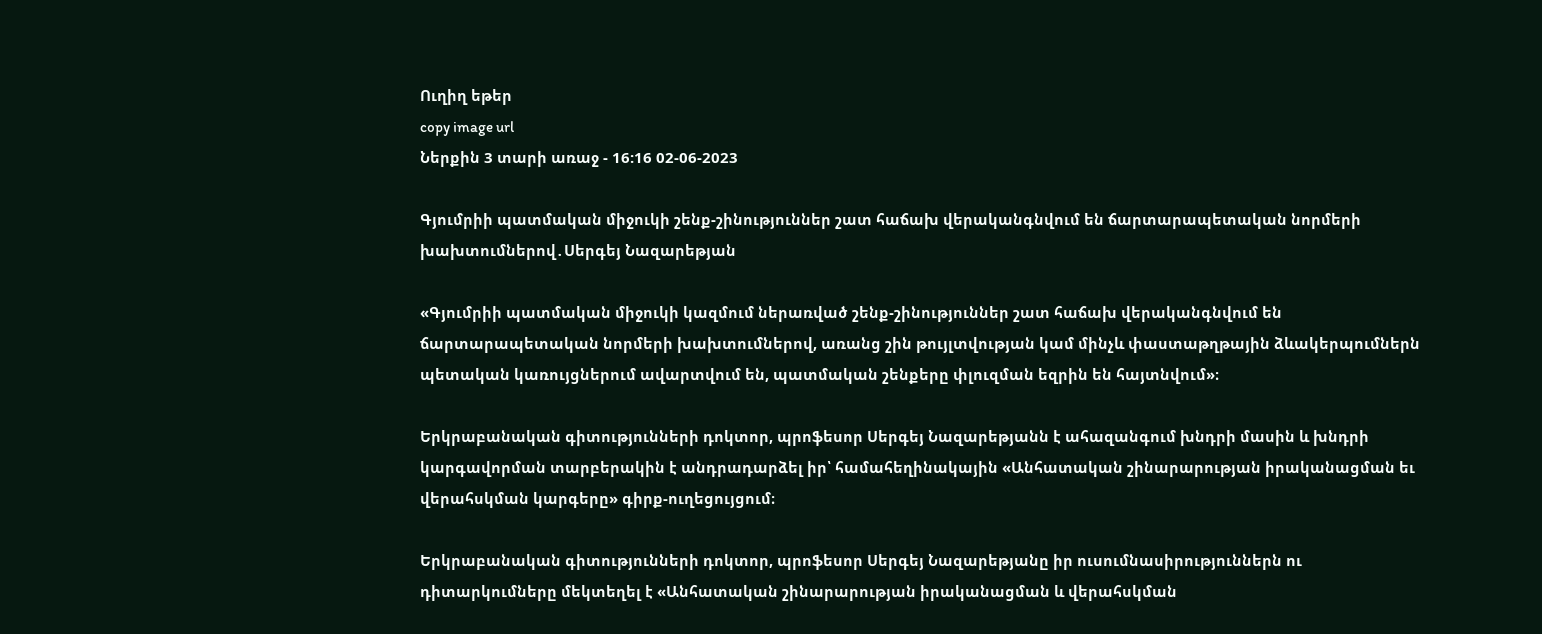Ուղիղ եթեր
copy image url
Ներքին 3 տարի առաջ - 16:16 02-06-2023

Գյումրիի պատմական միջուկի շենք-շինություններ շատ հաճախ վերականգնվում են ճարտարապետական նորմերի խախտումներով․Սերգեյ Նազարեթյան

«Գյումրիի պատմական միջուկի կազմում ներառված շենք-շինություններ շատ հաճախ վերականգնվում են ճարտարապետական նորմերի խախտումներով, առանց շին թույլտվության կամ մինչև փաստաթղթային ձևակերպումներն պետական կառույցներում ավարտվում են, պատմական շենքերը փլուզման եզրին են հայտնվում»։

Երկրաբանական գիտությունների դոկտոր, պրոֆեսոր Սերգեյ Նազարեթյանն է ահազանգում խնդրի մասին և խնդրի կարգավորման տարբերակին է անդրադարձել իր՝ համահեղինակային «Անհատական շինարարության իրականացման եւ վերահսկման կարգերը» գիրք-ուղեցույցում։

Երկրաբանական գիտությունների դոկտոր, պրոֆեսոր Սերգեյ Նազարեթյանը իր ուսումնասիրություններն ու դիտարկումները մեկտեղել է «Անհատական շինարարության իրականացման և վերահսկման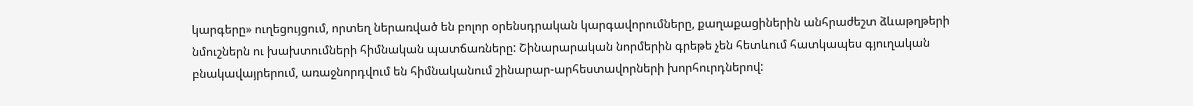կարգերը» ուղեցույցում, որտեղ ներառված են բոլոր օրենսդրական կարգավորումները, քաղաքացիներին անհրաժեշտ ձևաթղթերի նմուշներն ու խախտումների հիմնական պատճառները: Շինարարական նորմերին գրեթե չեն հետևում հատկապես գյուղական բնակավայրերում, առաջնորդվում են հիմնականում շինարար-արհեստավորների խորհուրդներով: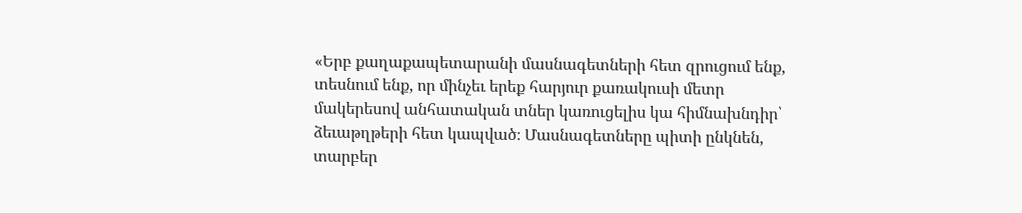«Երբ քաղաքապետարանի մասնագետների հետ զրուցում ենք, տեսնում ենք, որ մինչեւ երեք հարյուր քառակուսի մետր մակերեսով անհատական տներ կառուցելիս կա հիմնախնդիր՝ ձեւաթղթերի հետ կապված։ Մասնագետները պիտի ընկնեն, տարբեր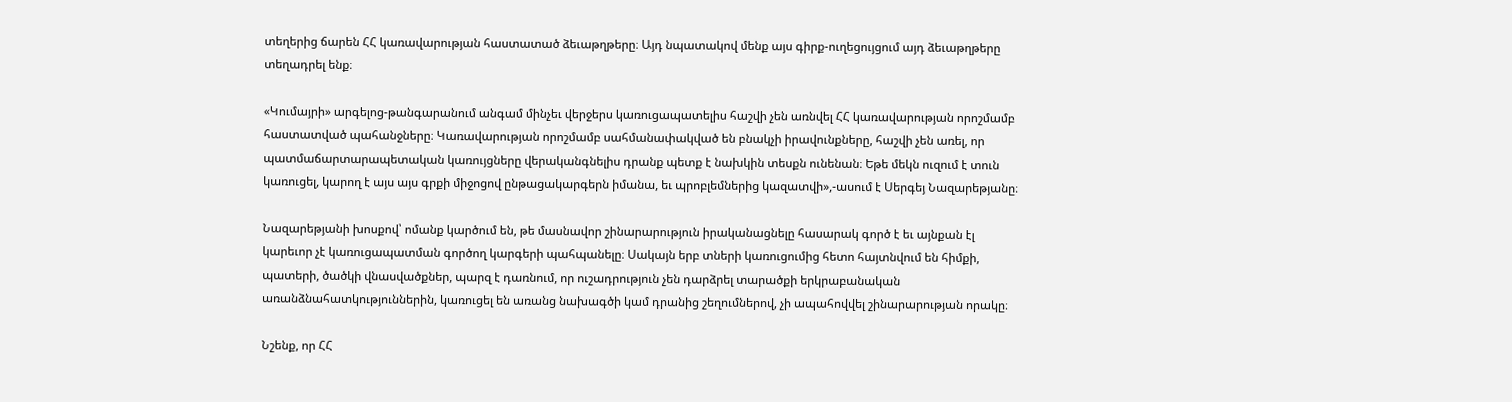տեղերից ճարեն ՀՀ կառավարության հաստատած ձեւաթղթերը։ Այդ նպատակով մենք այս գիրք-ուղեցույցում այդ ձեւաթղթերը տեղադրել ենք։

«Կումայրի» արգելոց-թանգարանում անգամ մինչեւ վերջերս կառուցապատելիս հաշվի չեն առնվել ՀՀ կառավարության որոշմամբ հաստատված պահանջները։ Կառավարության որոշմամբ սահմանափակված են բնակչի իրավունքները, հաշվի չեն առել, որ պատմաճարտարապետական կառույցները վերականգնելիս դրանք պետք է նախկին տեսքն ունենան։ Եթե մեկն ուզում է տուն կառուցել, կարող է այս այս գրքի միջոցով ընթացակարգերն իմանա, եւ պրոբլեմներից կազատվի»,-ասում է Սերգեյ Նազարեթյանը։

Նազարեթյանի խոսքով՝ ոմանք կարծում են, թե մասնավոր շինարարություն իրականացնելը հասարակ գործ է եւ այնքան էլ կարեւոր չէ կառուցապատման գործող կարգերի պահպանելը։ Սակայն երբ տների կառուցումից հետո հայտնվում են հիմքի, պատերի, ծածկի վնասվածքներ, պարզ է դառնում, որ ուշադրություն չեն դարձրել տարածքի երկրաբանական առանձնահատկություններին, կառուցել են առանց նախագծի կամ դրանից շեղումներով, չի ապահովվել շինարարության որակը։

Նշենք, որ ՀՀ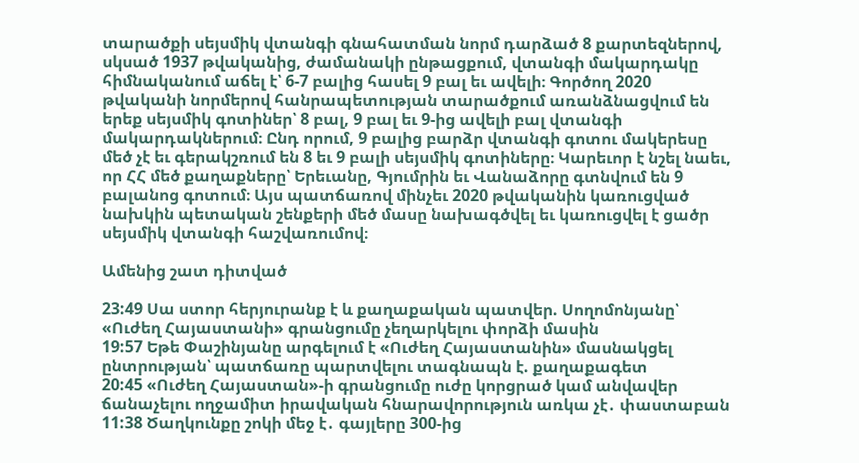տարածքի սեյսմիկ վտանգի գնահատման նորմ դարձած 8 քարտեզներով, սկսած 1937 թվականից, ժամանակի ընթացքում, վտանգի մակարդակը հիմնականում աճել է՝ 6-7 բալից հասել 9 բալ եւ ավելի։ Գործող 2020 թվականի նորմերով հանրապետության տարածքում առանձնացվում են երեք սեյսմիկ գոտիներ՝ 8 բալ, 9 բալ եւ 9-ից ավելի բալ վտանգի մակարդակներում։ Ընդ որում, 9 բալից բարձր վտանգի գոտու մակերեսը մեծ չէ եւ գերակշռում են 8 եւ 9 բալի սեյսմիկ գոտիները։ Կարեւոր է նշել նաեւ, որ ՀՀ մեծ քաղաքները՝ Երեւանը, Գյումրին եւ Վանաձորը գտնվում են 9 բալանոց գոտում։ Այս պատճառով մինչեւ 2020 թվականին կառուցված նախկին պետական շենքերի մեծ մասը նախագծվել եւ կառուցվել է ցածր սեյսմիկ վտանգի հաշվառումով։

Ամենից շատ դիտված

23:49 Սա ստոր հերյուրանք է և քաղաքական պատվեր. Սողոմոնյանը՝ «Ուժեղ Հայաստանի» գրանցումը չեղարկելու փորձի մասին
19:57 Եթե Փաշինյանը արգելում է «Ուժեղ Հայաստանին» մասնակցել ընտրության՝ պատճառը պարտվելու տագնապն է. քաղաքագետ
20:45 «Ուժեղ Հայաստան»-ի գրանցումը ուժը կորցրած կամ անվավեր ճանաչելու ողջամիտ իրավական հնարավորություն առկա չէ․ փաստաբան
11:38 Ծաղկունքը շոկի մեջ է․ գայլերը 300-ից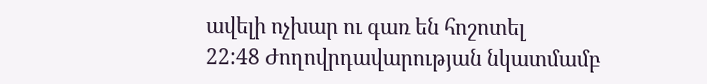ավելի ոչխար ու գառ են հոշոտել
22:48 Ժողովրդավարության նկատմամբ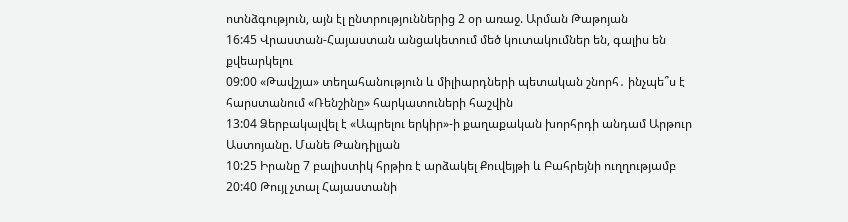ոտնձգություն, այն էլ ընտրություններից 2 օր առաջ. Արման Թաթոյան
16:45 Վրաստան-Հայաստան անցակետում մեծ կուտակումներ են, գալիս են քվեարկելու
09:00 «Թավշյա» տեղահանություն և միլիարդների պետական շնորհ․ ինչպե՞ս է հարստանում «Ռենշինը» հարկատուների հաշվին
13:04 Ձերբակալվել է «Ապրելու երկիր»-ի քաղաքական խորհրդի անդամ Արթուր Աստոյանը. Մանե Թանդիլյան
10:25 Իրանը 7 բալիստիկ հրթիռ է արձակել Քուվեյթի և Բահրեյնի ուղղությամբ
20:40 Թույլ չտալ Հայաստանի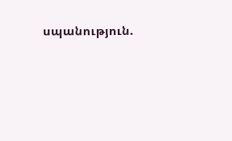սպանություն.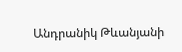Անդրանիկ Թևանյանի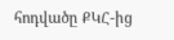հոդվածը ՔԿՀ-ից